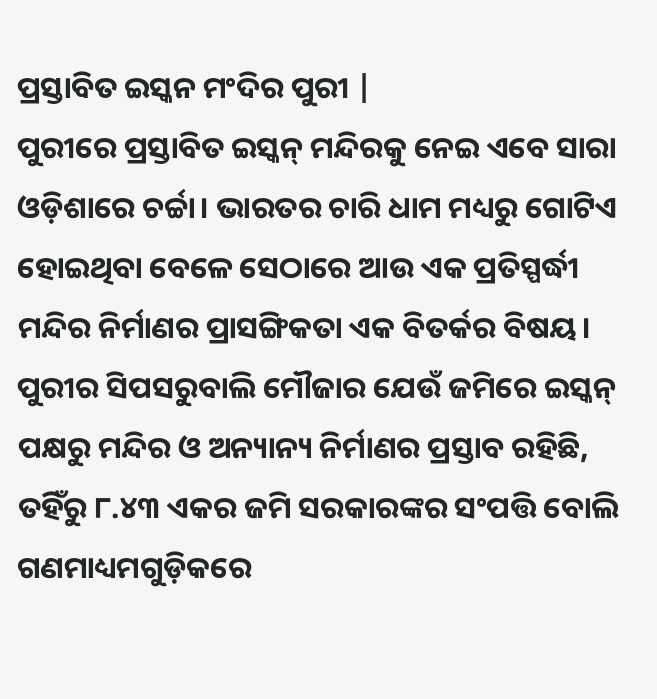ପ୍ରସ୍ତାବିତ ଇସ୍କନ ମଂଦିର ପୁରୀ |
ପୁରୀରେ ପ୍ରସ୍ତାବିତ ଇସ୍କନ୍ ମନ୍ଦିରକୁ ନେଇ ଏବେ ସାରା ଓଡ଼ିଶାରେ ଚର୍ଚ୍ଚା। ଭାରତର ଚାରି ଧାମ ମଧ୍ୟରୁ ଗୋଟିଏ ହୋଇଥିବା ବେଳେ ସେଠାରେ ଆଉ ଏକ ପ୍ରତିସ୍ପର୍ଦ୍ଧୀ ମନ୍ଦିର ନିର୍ମାଣର ପ୍ରାସଙ୍ଗିକତା ଏକ ବିତର୍କର ବିଷୟ। ପୁରୀର ସିପସରୁବାଲି ମୌଜାର ଯେଉଁ ଜମିରେ ଇସ୍କନ୍ ପକ୍ଷରୁ ମନ୍ଦିର ଓ ଅନ୍ୟାନ୍ୟ ନିର୍ମାଣର ପ୍ରସ୍ତାବ ରହିଛି, ତହିଁରୁ ୮.୪୩ ଏକର ଜମି ସରକାରଙ୍କର ସଂପତ୍ତି ବୋଲି ଗଣମାଧ୍ୟମଗୁଡ଼ିକରେ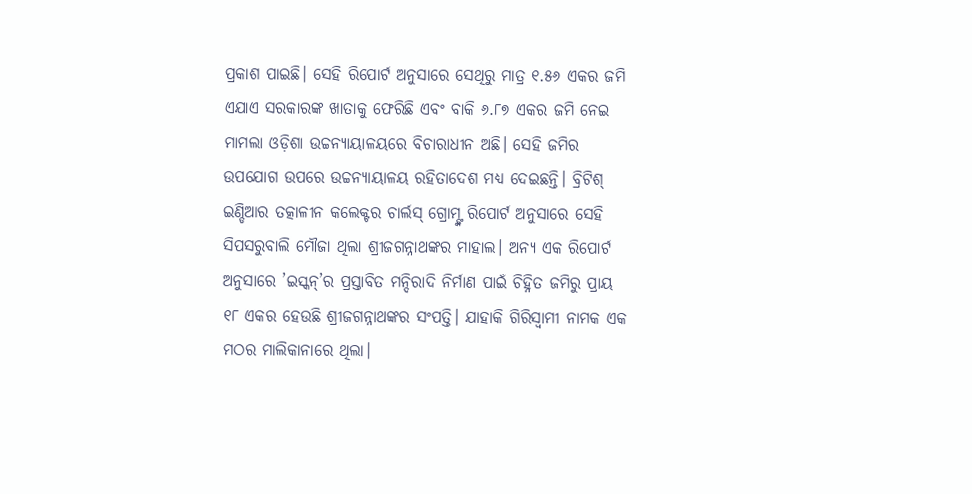ପ୍ରକାଶ ପାଇଛି। ସେହି ରିପୋର୍ଟ ଅନୁସାରେ ସେଥିରୁ ମାତ୍ର ୧.୫୬ ଏକର ଜମି ଏଯାଏ ସରକାରଙ୍କ ଖାତାକୁ ଫେରିଛି ଏବଂ ବାକି ୬.୮୭ ଏକର ଜମି ନେଇ ମାମଲା ଓଡ଼ିଶା ଉଚ୍ଚନ୍ୟାୟାଳୟରେ ବିଚାରାଧୀନ ଅଛି। ସେହି ଜମିର ଉପଯୋଗ ଉପରେ ଉଚ୍ଚନ୍ୟାୟାଳୟ ରହିତାଦେଶ ମଧ୍ୟ ଦେଇଛନ୍ତି। ବ୍ରିଟିଶ୍ ଇଣ୍ଡିଆର ତତ୍କାଳୀନ କଲେକ୍ଟର ଚାର୍ଲସ୍ ଗ୍ରୋମ୍ଙ୍କ ରିପୋର୍ଟ ଅନୁସାରେ ସେହି ସିପସରୁବାଲି ମୌଜା ଥିଲା ଶ୍ରୀଜଗନ୍ନାଥଙ୍କର ମାହାଲ। ଅନ୍ୟ ଏକ ରିପୋର୍ଟ ଅନୁସାରେ ’ଇସ୍କନ୍’ର ପ୍ରସ୍ତାବିତ ମନ୍ଦିରାଦି ନିର୍ମାଣ ପାଇଁ ଚିହ୍ନିତ ଜମିରୁ ପ୍ରାୟ ୧୮ ଏକର ହେଉଛି ଶ୍ରୀଜଗନ୍ନାଥଙ୍କର ସଂପତ୍ତି। ଯାହାକି ଗିରିସ୍ଵାମୀ ନାମକ ଏକ ମଠର ମାଲିକାନାରେ ଥିଲା।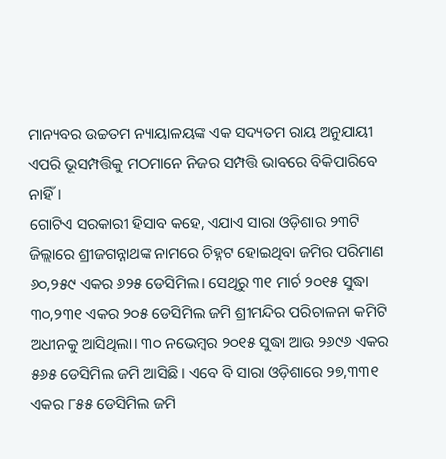ମାନ୍ୟବର ଉଚ୍ଚତମ ନ୍ୟାୟାଳୟଙ୍କ ଏକ ସଦ୍ୟତମ ରାୟ ଅନୁଯାୟୀ ଏପରି ଭୂସମ୍ପତ୍ତିକୁ ମଠମାନେ ନିଜର ସମ୍ପତ୍ତି ଭାବରେ ବିକିପାରିବେ ନାହିଁ।
ଗୋଟିଏ ସରକାରୀ ହିସାବ କହେ, ଏଯାଏ ସାରା ଓଡ଼ିଶାର ୨୩ଟି ଜିଲ୍ଲାରେ ଶ୍ରୀଜଗନ୍ନାଥଙ୍କ ନାମରେ ଚିହ୍ନଟ ହୋଇଥିବା ଜମିର ପରିମାଣ ୬୦,୨୫୯ ଏକର ୬୨୫ ଡେସିମିଲ। ସେଥିରୁ ୩୧ ମାର୍ଚ ୨୦୧୫ ସୁଦ୍ଧା ୩୦,୨୩୧ ଏକର ୨୦୫ ଡେସିମିଲ ଜମି ଶ୍ରୀମନ୍ଦିର ପରିଚାଳନା କମିଟି ଅଧୀନକୁ ଆସିଥିଲା। ୩୦ ନଭେମ୍ବର ୨୦୧୫ ସୁଦ୍ଧା ଆଉ ୨୬୯୬ ଏକର ୫୬୫ ଡେସିମିଲ ଜମି ଆସିଛି। ଏବେ ବି ସାରା ଓଡ଼ିଶାରେ ୨୭,୩୩୧ ଏକର ୮୫୫ ଡେସିମିଲ ଜମି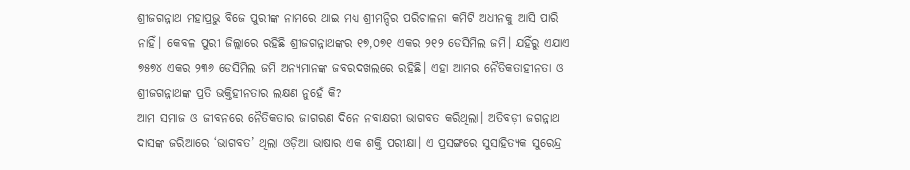ଶ୍ରୀଜଗନ୍ନାଥ ମହାପ୍ରଭୁ ବିଜେ ପୁରୀଙ୍କ ନାମରେ ଥାଇ ମଧ୍ୟ ଶ୍ରୀମନ୍ଦିର ପରିଚାଳନା କମିଟି ଅଧୀନକୁ ଆସି ପାରି ନାହିଁ। କେବଳ ପୁରୀ ଜିଲ୍ଲାରେ ରହିଛି ଶ୍ରୀଜଗନ୍ନାଥଙ୍କର ୧୭,୦୭୧ ଏକର ୨୧୨ ଡେସିମିଲ ଜମି। ଯହିଁରୁ ଏଯାଏ ୭୫୭୪ ଏକର ୨୩୬ ଡେସିମିଲ ଜମି ଅନ୍ୟମାନଙ୍କ ଜବରଦଖଲରେ ରହିଛି। ଏହା ଆମର ନୈତିକତାହୀନତା ଓ ଶ୍ରୀଜଗନ୍ନାଥଙ୍କ ପ୍ରତି ଭକ୍ତିହୀନତାର ଲକ୍ଷଣ ନୁହେଁ କି?
ଆମ ସମାଜ ଓ ଜୀବନରେ ନୈତିକତାର ଜାଗରଣ ଦିନେ ନବାକ୍ଷରୀ ଭାଗବତ କରିଥିଲା। ଅତିବଡ଼ୀ ଜଗନ୍ନାଥ ଦାସଙ୍କ ଜରିଆରେ ‘ଭାଗବତ’ ଥିଲା ଓଡ଼ିଆ ଭାଷାର ଏକ ଶକ୍ତି ପରୀକ୍ଷା। ଏ ପ୍ରସଙ୍ଗରେ ସୁସାହିତ୍ୟକ ସୁରେନ୍ଦ୍ର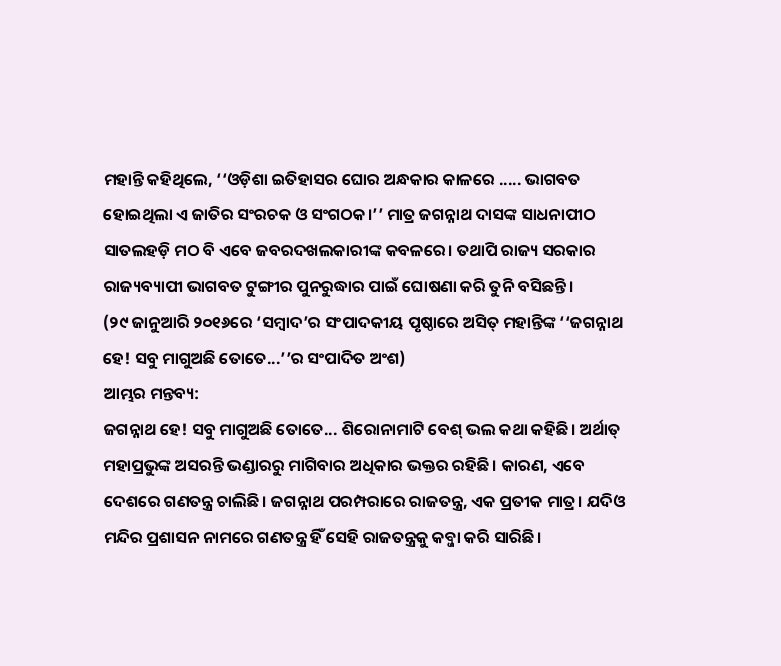ମହାନ୍ତି କହିଥିଲେ, ‘‘ଓଡ଼ିଶା ଇତିହାସର ଘୋର ଅନ୍ଧକାର କାଳରେ ..... ଭାଗବତ ହୋଇଥିଲା ଏ ଜାତିର ସଂରଚକ ଓ ସଂଗଠକ।’’ ମାତ୍ର ଜଗନ୍ନାଥ ଦାସଙ୍କ ସାଧନାପୀଠ ସାତଲହଡ଼ି ମଠ ବି ଏବେ ଜବରଦଖଲକାରୀଙ୍କ କବଳରେ। ତଥାପି ରାଜ୍ୟ ସରକାର ରାଜ୍ୟବ୍ୟାପୀ ଭାଗବତ ଟୁଙ୍ଗୀର ପୁନରୁଦ୍ଧାର ପାଇଁ ଘୋଷଣା କରି ତୁନି ବସିଛନ୍ତି।
(୨୯ ଜାନୁଆରି ୨୦୧୬ରେ ‘ସମ୍ବାଦ’ର ସଂପାଦକୀୟ ପୃଷ୍ଠାରେ ଅସିତ୍ ମହାନ୍ତିଙ୍କ ‘‘ଜଗନ୍ନାଥ ହେ! ସବୁ ମାଗୁଅଛି ତୋତେ...’’ର ସଂପାଦିତ ଅଂଶ)
ଆମ୍ଭର ମନ୍ତବ୍ୟ:
ଜଗନ୍ନାଥ ହେ! ସବୁ ମାଗୁଅଛି ତୋତେ... ଶିରୋନାମାଟି ବେଶ୍ ଭଲ କଥା କହିଛି। ଅର୍ଥାତ୍ ମହାପ୍ରଭୁଙ୍କ ଅସରନ୍ତି ଭଣ୍ଡାରରୁ ମାଗିବାର ଅଧିକାର ଭକ୍ତର ରହିଛି। କାରଣ, ଏବେ ଦେଶରେ ଗଣତନ୍ତ୍ର ଚାଲିଛି। ଜଗନ୍ନାଥ ପରମ୍ପରାରେ ରାଜତନ୍ତ୍ର, ଏକ ପ୍ରତୀକ ମାତ୍ର। ଯଦିଓ ମନ୍ଦିର ପ୍ରଶାସନ ନାମରେ ଗଣତନ୍ତ୍ର ହିଁ ସେହି ରାଜତନ୍ତ୍ରକୁ କବ୍ଜା କରି ସାରିଛି।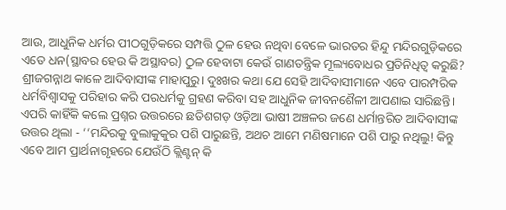ଆଉ, ଆଧୁନିକ ଧର୍ମର ପୀଠଗୁଡ଼ିକରେ ସମ୍ପତ୍ତି ଠୁଳ ହେଉ ନଥିବା ବେଳେ ଭାରତର ହିନ୍ଦୁ ମନ୍ଦିରଗୁଡ଼ିକରେ ଏତେ ଧନ(ସ୍ଥାବର ହେଉ କି ଅସ୍ଥାବର) ଠୁଳ ହେବାଟା କେଉଁ ଗାଣତନ୍ତ୍ରିକ ମୂଲ୍ୟବୋଧର ପ୍ରତିନିଧିତ୍ଵ କରୁଛି?
ଶ୍ରୀଜଗନ୍ନାଥ କାଳେ ଆଦିବାସୀଙ୍କ ମାହାପୁରୁ। ଦୁଃଖର କଥା ଯେ ସେହି ଆଦିବାସୀମାନେ ଏବେ ପାରମ୍ପରିକ ଧର୍ମବିଶ୍ଵାସକୁ ପରିହାର କରି ପରଧର୍ମକୁ ଗ୍ରହଣ କରିବା ସହ ଆଧୁନିକ ଜୀବନଶୈଳୀ ଆପଣାଇ ସାରିଛନ୍ତି। ଏପରି କାହିଁକି କଲେ ପ୍ରଶ୍ନର ଉତ୍ତରରେ ଛତିଶଗଡ଼ ଓଡ଼ିଆ ଭାଷୀ ଅଞ୍ଚଳର ଜଣେ ଧର୍ମାନ୍ତରିତ ଆଦିବାସୀଙ୍କ ଉତ୍ତର ଥିଲା - ‘‘ମନ୍ଦିରକୁ ବୁଲାକୁକୁର ପଶି ପାରୁଛନ୍ତି, ଅଥଚ ଆମେ ମଣିଷମାନେ ପଶି ପାରୁ ନଥିଲୁ! କିନ୍ତୁ ଏବେ ଆମ ପ୍ରାର୍ଥନାଗୃହରେ ଯେଉଁଠି କ୍ଲିଣ୍ଟନ୍ କି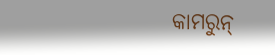କାମରୁନ୍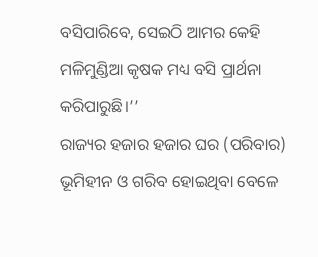ବସିପାରିବେ, ସେଇଠି ଆମର କେହି ମଳିମୁଣ୍ଡିଆ କୃଷକ ମଧ୍ୟ ବସି ପ୍ରାର୍ଥନା କରିପାରୁଛି।’’
ରାଜ୍ୟର ହଜାର ହଜାର ଘର (ପରିବାର) ଭୂମିହୀନ ଓ ଗରିବ ହୋଇଥିବା ବେଳେ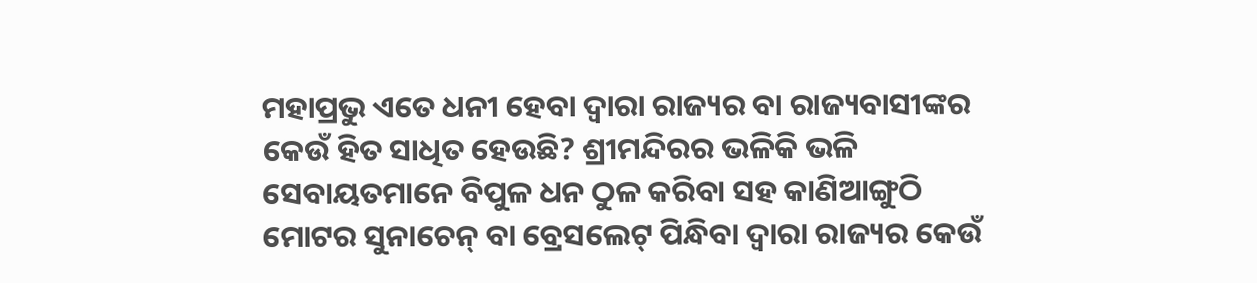ମହାପ୍ରଭୁ ଏତେ ଧନୀ ହେବା ଦ୍ଵାରା ରାଜ୍ୟର ବା ରାଜ୍ୟବାସୀଙ୍କର କେଉଁ ହିତ ସାଧିତ ହେଉଛି? ଶ୍ରୀମନ୍ଦିରର ଭଳିକି ଭଳି ସେବାୟତମାନେ ବିପୁଳ ଧନ ଠୁଳ କରିବା ସହ କାଣିଆଙ୍ଗୁଠି ମୋଟର ସୁନାଚେନ୍ ବା ବ୍ରେସଲେଟ୍ ପିନ୍ଧିବା ଦ୍ଵାରା ରାଜ୍ୟର କେଉଁ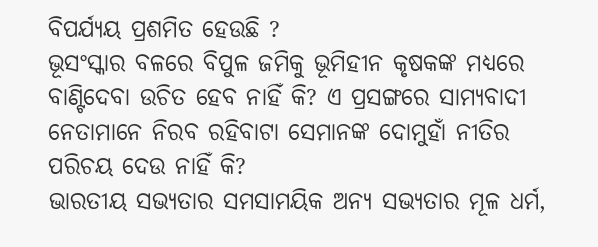ବିପର୍ଯ୍ୟୟ ପ୍ରଶମିତ ହେଉଛି ?
ଭୂସଂସ୍କାର ବଳରେ ବିପୁଳ ଜମିକୁ ଭୂମିହୀନ କୃଷକଙ୍କ ମଧ୍ୟରେ ବାଣ୍ଟିଦେବା ଉଚିତ ହେବ ନାହିଁ କି? ଏ ପ୍ରସଙ୍ଗରେ ସାମ୍ୟବାଦୀ ନେତାମାନେ ନିରବ ରହିବାଟା ସେମାନଙ୍କ ଦୋମୁହାଁ ନୀତିର ପରିଚୟ ଦେଉ ନାହିଁ କି?
ଭାରତୀୟ ସଭ୍ୟତାର ସମସାମୟିକ ଅନ୍ୟ ସଭ୍ୟତାର ମୂଳ ଧର୍ମ,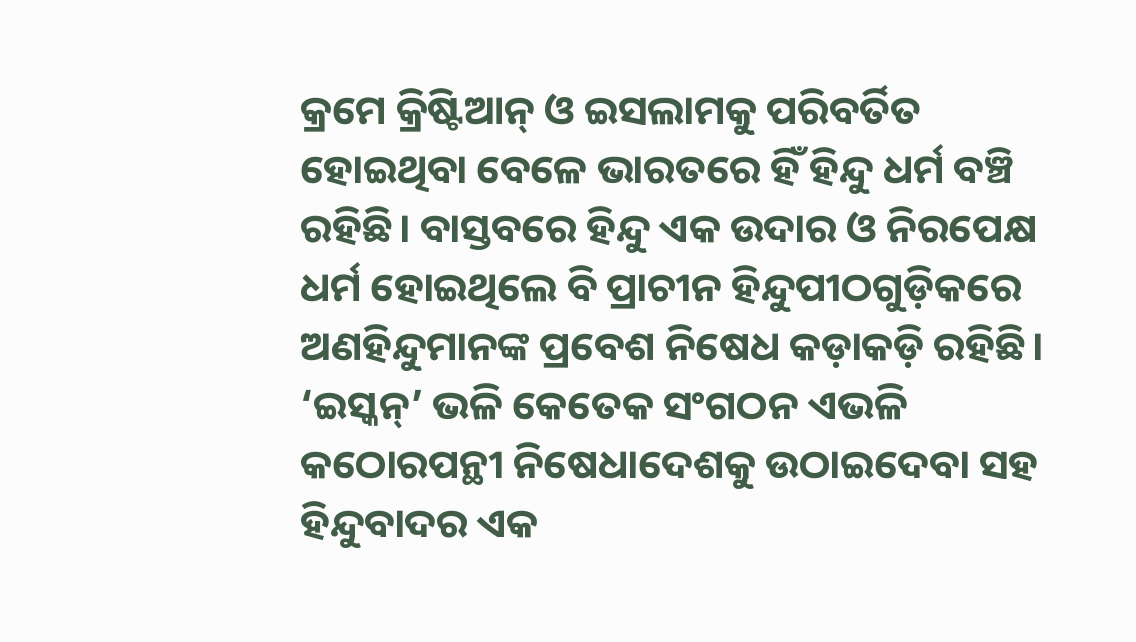କ୍ରମେ କ୍ରିଷ୍ଟିଆନ୍ ଓ ଇସଲାମକୁ ପରିବର୍ତିତ ହୋଇଥିବା ବେଳେ ଭାରତରେ ହିଁ ହିନ୍ଦୁ ଧର୍ମ ବଞ୍ଚି ରହିଛି। ବାସ୍ତବରେ ହିନ୍ଦୁ ଏକ ଉଦାର ଓ ନିରପେକ୍ଷ ଧର୍ମ ହୋଇଥିଲେ ବି ପ୍ରାଚୀନ ହିନ୍ଦୁପୀଠଗୁଡ଼ିକରେ ଅଣହିନ୍ଦୁମାନଙ୍କ ପ୍ରବେଶ ନିଷେଧ କଡ଼ାକଡ଼ି ରହିଛି। ‘ଇସ୍କନ୍’ ଭଳି କେତେକ ସଂଗଠନ ଏଭଳି କଠୋରପନ୍ଥୀ ନିଷେଧାଦେଶକୁ ଉଠାଇଦେବା ସହ ହିନ୍ଦୁବାଦର ଏକ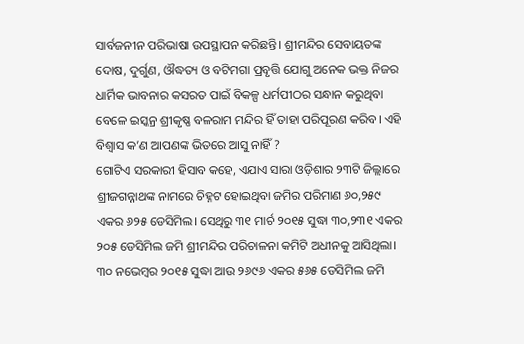ସାର୍ବଜନୀନ ପରିଭାଷା ଉପସ୍ଥାପନ କରିଛନ୍ତି। ଶ୍ରୀମନ୍ଦିର ସେବାୟତଙ୍କ ଦୋଷ, ଦୁର୍ଗୁଣ, ଔଦ୍ଧତ୍ୟ ଓ ବଟିମଗା ପ୍ରବୃତ୍ତି ଯୋଗୁ ଅନେକ ଭକ୍ତ ନିଜର ଧାର୍ମିକ ଭାବନାର କସରତ ପାଇଁ ବିକଳ୍ପ ଧର୍ମପୀଠର ସନ୍ଧାନ କରୁଥିବା ବେଳେ ଇସ୍କନ୍ର ଶ୍ରୀକୃଷ୍ଣ ବଳରାମ ମନ୍ଦିର ହିଁ ତାହା ପରିପୂରଣ କରିବ। ଏହି ବିଶ୍ଵାସ କ’ଣ ଆପଣଙ୍କ ଭିତରେ ଆସୁ ନାହିଁ ?
ଗୋଟିଏ ସରକାରୀ ହିସାବ କହେ, ଏଯାଏ ସାରା ଓଡ଼ିଶାର ୨୩ଟି ଜିଲ୍ଲାରେ ଶ୍ରୀଜଗନ୍ନାଥଙ୍କ ନାମରେ ଚିହ୍ନଟ ହୋଇଥିବା ଜମିର ପରିମାଣ ୬୦,୨୫୯ ଏକର ୬୨୫ ଡେସିମିଲ। ସେଥିରୁ ୩୧ ମାର୍ଚ ୨୦୧୫ ସୁଦ୍ଧା ୩୦,୨୩୧ ଏକର ୨୦୫ ଡେସିମିଲ ଜମି ଶ୍ରୀମନ୍ଦିର ପରିଚାଳନା କମିଟି ଅଧୀନକୁ ଆସିଥିଲା। ୩୦ ନଭେମ୍ବର ୨୦୧୫ ସୁଦ୍ଧା ଆଉ ୨୬୯୬ ଏକର ୫୬୫ ଡେସିମିଲ ଜମି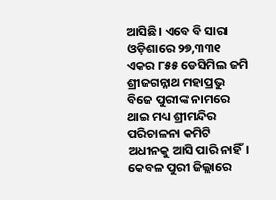ଆସିଛି। ଏବେ ବି ସାରା ଓଡ଼ିଶାରେ ୨୭,୩୩୧ ଏକର ୮୫୫ ଡେସିମିଲ ଜମି ଶ୍ରୀଜଗନ୍ନାଥ ମହାପ୍ରଭୁ ବିଜେ ପୁରୀଙ୍କ ନାମରେ ଥାଇ ମଧ୍ୟ ଶ୍ରୀମନ୍ଦିର ପରିଚାଳନା କମିଟି ଅଧୀନକୁ ଆସି ପାରି ନାହିଁ। କେବଳ ପୁରୀ ଜିଲ୍ଲାରେ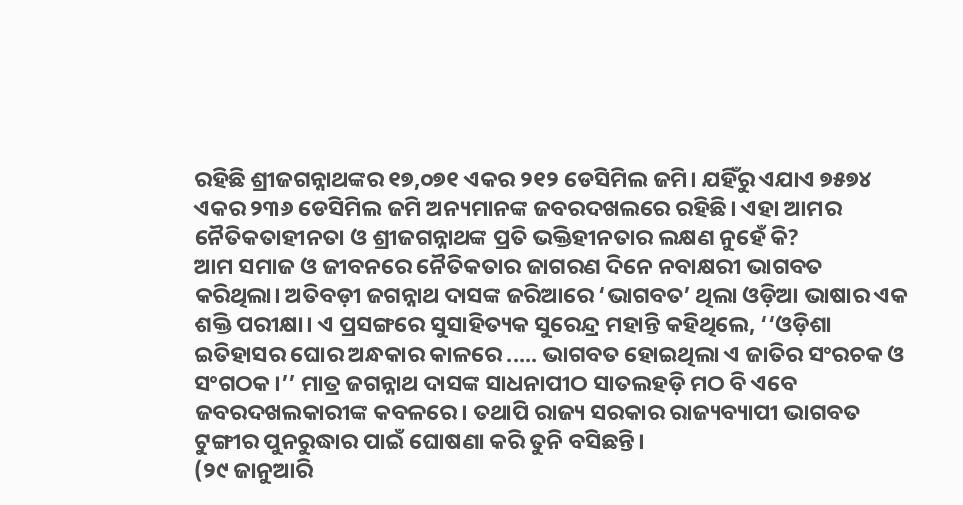ରହିଛି ଶ୍ରୀଜଗନ୍ନାଥଙ୍କର ୧୭,୦୭୧ ଏକର ୨୧୨ ଡେସିମିଲ ଜମି। ଯହିଁରୁ ଏଯାଏ ୭୫୭୪ ଏକର ୨୩୬ ଡେସିମିଲ ଜମି ଅନ୍ୟମାନଙ୍କ ଜବରଦଖଲରେ ରହିଛି। ଏହା ଆମର ନୈତିକତାହୀନତା ଓ ଶ୍ରୀଜଗନ୍ନାଥଙ୍କ ପ୍ରତି ଭକ୍ତିହୀନତାର ଲକ୍ଷଣ ନୁହେଁ କି?
ଆମ ସମାଜ ଓ ଜୀବନରେ ନୈତିକତାର ଜାଗରଣ ଦିନେ ନବାକ୍ଷରୀ ଭାଗବତ କରିଥିଲା। ଅତିବଡ଼ୀ ଜଗନ୍ନାଥ ଦାସଙ୍କ ଜରିଆରେ ‘ଭାଗବତ’ ଥିଲା ଓଡ଼ିଆ ଭାଷାର ଏକ ଶକ୍ତି ପରୀକ୍ଷା। ଏ ପ୍ରସଙ୍ଗରେ ସୁସାହିତ୍ୟକ ସୁରେନ୍ଦ୍ର ମହାନ୍ତି କହିଥିଲେ, ‘‘ଓଡ଼ିଶା ଇତିହାସର ଘୋର ଅନ୍ଧକାର କାଳରେ ..... ଭାଗବତ ହୋଇଥିଲା ଏ ଜାତିର ସଂରଚକ ଓ ସଂଗଠକ।’’ ମାତ୍ର ଜଗନ୍ନାଥ ଦାସଙ୍କ ସାଧନାପୀଠ ସାତଲହଡ଼ି ମଠ ବି ଏବେ ଜବରଦଖଲକାରୀଙ୍କ କବଳରେ। ତଥାପି ରାଜ୍ୟ ସରକାର ରାଜ୍ୟବ୍ୟାପୀ ଭାଗବତ ଟୁଙ୍ଗୀର ପୁନରୁଦ୍ଧାର ପାଇଁ ଘୋଷଣା କରି ତୁନି ବସିଛନ୍ତି।
(୨୯ ଜାନୁଆରି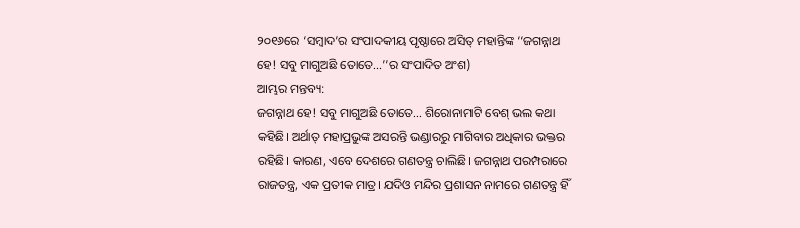୨୦୧୬ରେ ‘ସମ୍ବାଦ’ର ସଂପାଦକୀୟ ପୃଷ୍ଠାରେ ଅସିତ୍ ମହାନ୍ତିଙ୍କ ‘‘ଜଗନ୍ନାଥ ହେ! ସବୁ ମାଗୁଅଛି ତୋତେ...’’ର ସଂପାଦିତ ଅଂଶ)
ଆମ୍ଭର ମନ୍ତବ୍ୟ:
ଜଗନ୍ନାଥ ହେ! ସବୁ ମାଗୁଅଛି ତୋତେ... ଶିରୋନାମାଟି ବେଶ୍ ଭଲ କଥା କହିଛି। ଅର୍ଥାତ୍ ମହାପ୍ରଭୁଙ୍କ ଅସରନ୍ତି ଭଣ୍ଡାରରୁ ମାଗିବାର ଅଧିକାର ଭକ୍ତର ରହିଛି। କାରଣ, ଏବେ ଦେଶରେ ଗଣତନ୍ତ୍ର ଚାଲିଛି। ଜଗନ୍ନାଥ ପରମ୍ପରାରେ ରାଜତନ୍ତ୍ର, ଏକ ପ୍ରତୀକ ମାତ୍ର। ଯଦିଓ ମନ୍ଦିର ପ୍ରଶାସନ ନାମରେ ଗଣତନ୍ତ୍ର ହିଁ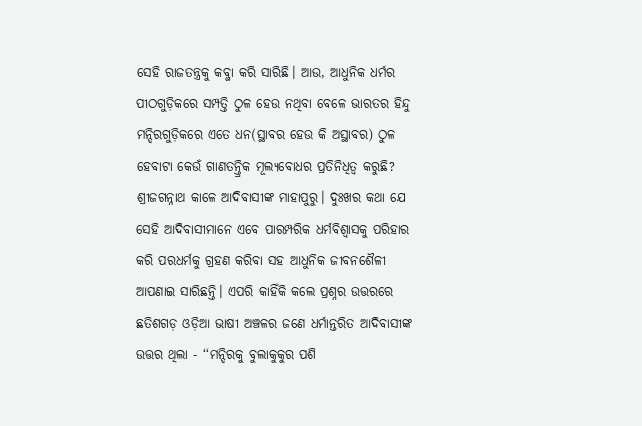ସେହି ରାଜତନ୍ତ୍ରକୁ କବ୍ଜା କରି ସାରିଛି। ଆଉ, ଆଧୁନିକ ଧର୍ମର ପୀଠଗୁଡ଼ିକରେ ସମ୍ପତ୍ତି ଠୁଳ ହେଉ ନଥିବା ବେଳେ ଭାରତର ହିନ୍ଦୁ ମନ୍ଦିରଗୁଡ଼ିକରେ ଏତେ ଧନ(ସ୍ଥାବର ହେଉ କି ଅସ୍ଥାବର) ଠୁଳ ହେବାଟା କେଉଁ ଗାଣତନ୍ତ୍ରିକ ମୂଲ୍ୟବୋଧର ପ୍ରତିନିଧିତ୍ଵ କରୁଛି?
ଶ୍ରୀଜଗନ୍ନାଥ କାଳେ ଆଦିବାସୀଙ୍କ ମାହାପୁରୁ। ଦୁଃଖର କଥା ଯେ ସେହି ଆଦିବାସୀମାନେ ଏବେ ପାରମ୍ପରିକ ଧର୍ମବିଶ୍ଵାସକୁ ପରିହାର କରି ପରଧର୍ମକୁ ଗ୍ରହଣ କରିବା ସହ ଆଧୁନିକ ଜୀବନଶୈଳୀ ଆପଣାଇ ସାରିଛନ୍ତି। ଏପରି କାହିଁକି କଲେ ପ୍ରଶ୍ନର ଉତ୍ତରରେ ଛତିଶଗଡ଼ ଓଡ଼ିଆ ଭାଷୀ ଅଞ୍ଚଳର ଜଣେ ଧର୍ମାନ୍ତରିତ ଆଦିବାସୀଙ୍କ ଉତ୍ତର ଥିଲା - ‘‘ମନ୍ଦିରକୁ ବୁଲାକୁକୁର ପଶି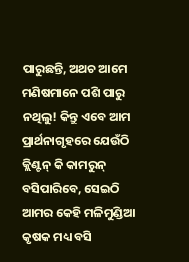ପାରୁଛନ୍ତି, ଅଥଚ ଆମେ ମଣିଷମାନେ ପଶି ପାରୁ ନଥିଲୁ! କିନ୍ତୁ ଏବେ ଆମ ପ୍ରାର୍ଥନାଗୃହରେ ଯେଉଁଠି କ୍ଲିଣ୍ଟନ୍ କି କାମରୁନ୍ ବସିପାରିବେ, ସେଇଠି ଆମର କେହି ମଳିମୁଣ୍ଡିଆ କୃଷକ ମଧ୍ୟ ବସି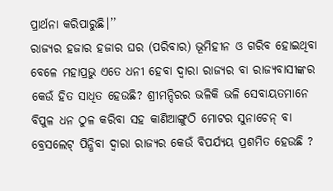ପ୍ରାର୍ଥନା କରିପାରୁଛି।’’
ରାଜ୍ୟର ହଜାର ହଜାର ଘର (ପରିବାର) ଭୂମିହୀନ ଓ ଗରିବ ହୋଇଥିବା ବେଳେ ମହାପ୍ରଭୁ ଏତେ ଧନୀ ହେବା ଦ୍ଵାରା ରାଜ୍ୟର ବା ରାଜ୍ୟବାସୀଙ୍କର କେଉଁ ହିତ ସାଧିତ ହେଉଛି? ଶ୍ରୀମନ୍ଦିରର ଭଳିକି ଭଳି ସେବାୟତମାନେ ବିପୁଳ ଧନ ଠୁଳ କରିବା ସହ କାଣିଆଙ୍ଗୁଠି ମୋଟର ସୁନାଚେନ୍ ବା ବ୍ରେସଲେଟ୍ ପିନ୍ଧିବା ଦ୍ଵାରା ରାଜ୍ୟର କେଉଁ ବିପର୍ଯ୍ୟୟ ପ୍ରଶମିତ ହେଉଛି ?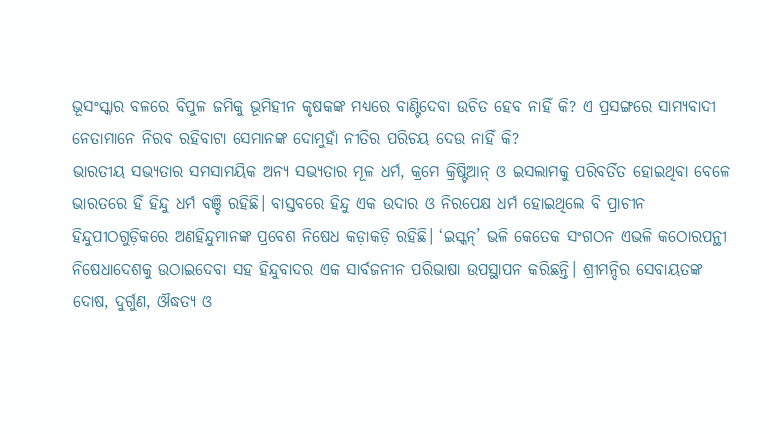ଭୂସଂସ୍କାର ବଳରେ ବିପୁଳ ଜମିକୁ ଭୂମିହୀନ କୃଷକଙ୍କ ମଧ୍ୟରେ ବାଣ୍ଟିଦେବା ଉଚିତ ହେବ ନାହିଁ କି? ଏ ପ୍ରସଙ୍ଗରେ ସାମ୍ୟବାଦୀ ନେତାମାନେ ନିରବ ରହିବାଟା ସେମାନଙ୍କ ଦୋମୁହାଁ ନୀତିର ପରିଚୟ ଦେଉ ନାହିଁ କି?
ଭାରତୀୟ ସଭ୍ୟତାର ସମସାମୟିକ ଅନ୍ୟ ସଭ୍ୟତାର ମୂଳ ଧର୍ମ, କ୍ରମେ କ୍ରିଷ୍ଟିଆନ୍ ଓ ଇସଲାମକୁ ପରିବର୍ତିତ ହୋଇଥିବା ବେଳେ ଭାରତରେ ହିଁ ହିନ୍ଦୁ ଧର୍ମ ବଞ୍ଚି ରହିଛି। ବାସ୍ତବରେ ହିନ୍ଦୁ ଏକ ଉଦାର ଓ ନିରପେକ୍ଷ ଧର୍ମ ହୋଇଥିଲେ ବି ପ୍ରାଚୀନ ହିନ୍ଦୁପୀଠଗୁଡ଼ିକରେ ଅଣହିନ୍ଦୁମାନଙ୍କ ପ୍ରବେଶ ନିଷେଧ କଡ଼ାକଡ଼ି ରହିଛି। ‘ଇସ୍କନ୍’ ଭଳି କେତେକ ସଂଗଠନ ଏଭଳି କଠୋରପନ୍ଥୀ ନିଷେଧାଦେଶକୁ ଉଠାଇଦେବା ସହ ହିନ୍ଦୁବାଦର ଏକ ସାର୍ବଜନୀନ ପରିଭାଷା ଉପସ୍ଥାପନ କରିଛନ୍ତି। ଶ୍ରୀମନ୍ଦିର ସେବାୟତଙ୍କ ଦୋଷ, ଦୁର୍ଗୁଣ, ଔଦ୍ଧତ୍ୟ ଓ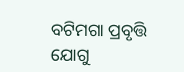ବଟିମଗା ପ୍ରବୃତ୍ତି ଯୋଗୁ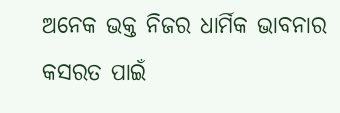ଅନେକ ଭକ୍ତ ନିଜର ଧାର୍ମିକ ଭାବନାର କସରତ ପାଇଁ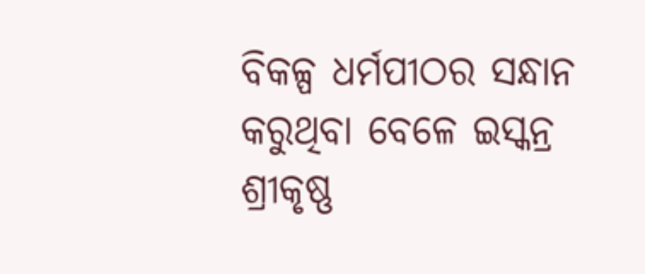ବିକଳ୍ପ ଧର୍ମପୀଠର ସନ୍ଧାନ କରୁଥିବା ବେଳେ ଇସ୍କନ୍ର ଶ୍ରୀକୃଷ୍ଣ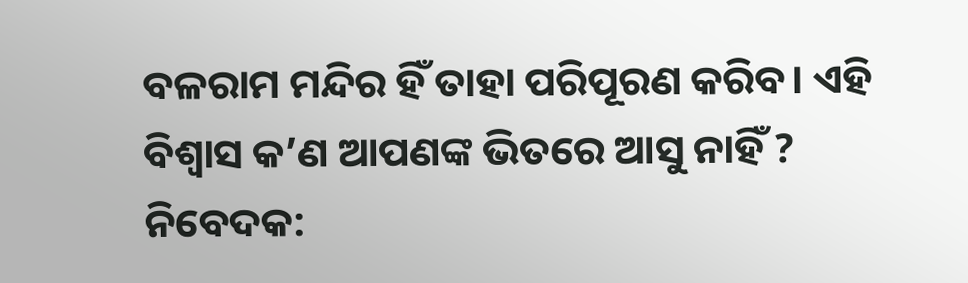ବଳରାମ ମନ୍ଦିର ହିଁ ତାହା ପରିପୂରଣ କରିବ। ଏହି ବିଶ୍ଵାସ କ’ଣ ଆପଣଙ୍କ ଭିତରେ ଆସୁ ନାହିଁ ?
ନିବେଦକ: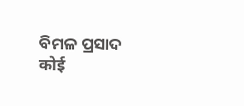ବିମଳ ପ୍ରସାଦ
कोई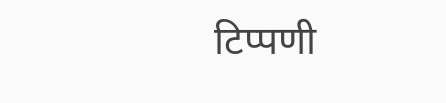टिप्पणी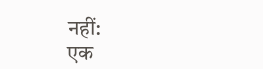नहीं:
एक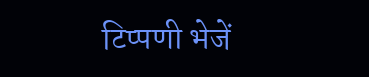टिप्पणी भेजें